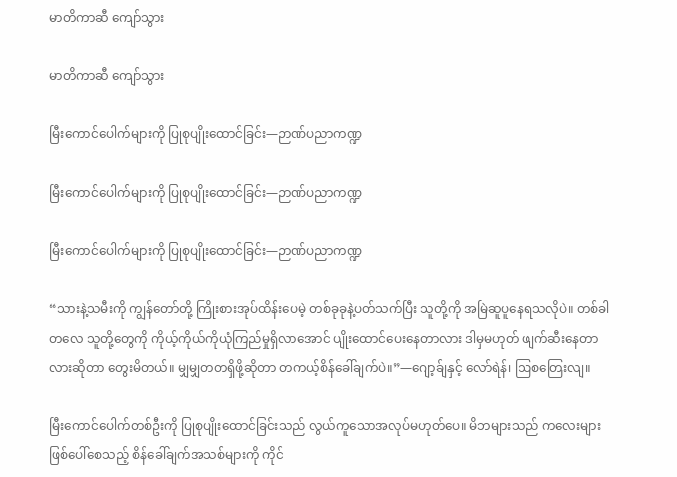မာတိကာဆီ ကျော်သွား

မာတိကာဆီ ကျော်သွား

မြီးကောင်ပေါက်များကို ပြုစုပျိုးထောင်ခြင်း—ဉာဏ်ပညာကဏ္ဍ

မြီးကောင်ပေါက်များကို ပြုစုပျိုးထောင်ခြင်း—ဉာဏ်ပညာကဏ္ဍ

မြီးကောင်ပေါက်များကို ပြုစုပျိုးထောင်ခြင်း—ဉာဏ်ပညာကဏ္ဍ

“သားနဲ့သမီးကို ကျွန်တော်တို့ ကြိုးစားအုပ်ထိန်းပေမဲ့ တစ်ခုခုနဲ့ပတ်သက်ပြီး သူတို့ကို အမြဲဆူပူနေရသလိုပဲ။ တစ်ခါတလေ သူတို့တွေကို ကိုယ့်ကိုယ်ကိုယုံကြည်မှုရှိလာအောင် ပျိုးထောင်ပေးနေတာလား ဒါမှမဟုတ် ဖျက်ဆီးနေတာလားဆိုတာ တွေးမိတယ်။ မျှမျှတတရှိဖို့ဆိုတာ တကယ့်စိန်ခေါ်ချက်ပဲ။”—ဂျော့ခ်ျနှင့် လော်ရဲန်၊ ဩစတြေးလျ။

မြီးကောင်ပေါက်တစ်ဦးကို ပြုစုပျိုးထောင်ခြင်းသည် လွယ်ကူသောအလုပ်မဟုတ်ပေ။ မိဘများသည် ကလေးများဖြစ်ပေါ်စေသည့် စိန်ခေါ်ချက်အသစ်များကို ကိုင်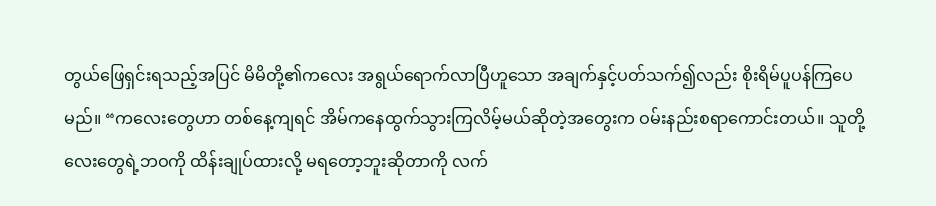တွယ်ဖြေရှင်းရသည့်အပြင် မိမိတို့၏ကလေး အရွယ်ရောက်လာပြီဟူသော အချက်နှင့်ပတ်သက်၍လည်း စိုးရိမ်ပူပန်ကြပေမည်။ “ကလေးတွေဟာ တစ်နေ့ကျရင် အိမ်ကနေထွက်သွားကြလိမ့်မယ်ဆိုတဲ့အတွေးက ဝမ်းနည်းစရာကောင်းတယ်။ သူတို့လေးတွေရဲ့ဘဝကို ထိန်းချုပ်ထားလို့ မရတော့ဘူးဆိုတာကို လက်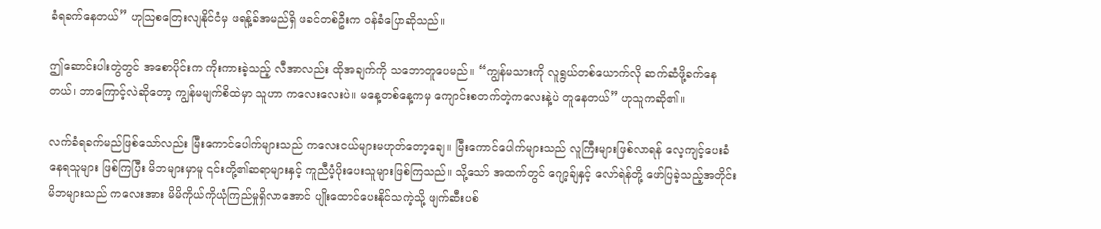ခံရခက်နေတယ်” ဟုသြစတြေးလျနိုင်ငံမှ ဖရန့်ခ်အမည်ရှိ ဖခင်တစ်ဦးက ဝန်ခံပြောဆိုသည်။

ဤဆောင်းပါးတွဲတွင် အစောပိုင်းက ကိုးကားခဲ့သည့် လီအာလည်း ထိုအချက်ကို သဘောတူပေမည်။ “ကျွန်မသားကို လူရွယ်တစ်ယောက်လို ဆက်ဆံဖို့ခက်နေတယ်၊ ဘာကြောင့်လဲဆိုတော့ ကျွန်မမျက်စိထဲမှာ သူဟာ ကလေးလေးပဲ။ မနေ့တစ်နေ့ကမှ ကျောင်းစတက်တဲ့ကလေးနဲ့ပဲ တူနေတယ်” ဟုသူကဆို၏။

လက်ခံရခက်မည်ဖြစ်သော်လည်း မြီးကောင်ပေါက်များသည် ကလေးငယ်များမဟုတ်တော့ချေ။ မြီးကောင်ပေါက်များသည် လူကြီးများဖြစ်လာရန် လေ့ကျင့်ပေးခံနေရသူများ ဖြစ်ကြပြီး မိဘများမှာမူ ၎င်းတို့၏ဆရာများနှင့် ကူညီပံ့ပိုးပေးသူများဖြစ်ကြသည်။ သို့သော် အထက်တွင် ဂျော့ခ်ျနှင့် လော်ရဲန်တို့ ဖော်ပြခဲ့သည့်အတိုင်း မိဘများသည် ကလေးအား မိမိကိုယ်ကိုယုံကြည်မှုရှိလာအောင် ပျိုးထောင်ပေးနိုင်သကဲ့သို့ ဖျက်ဆီးပစ်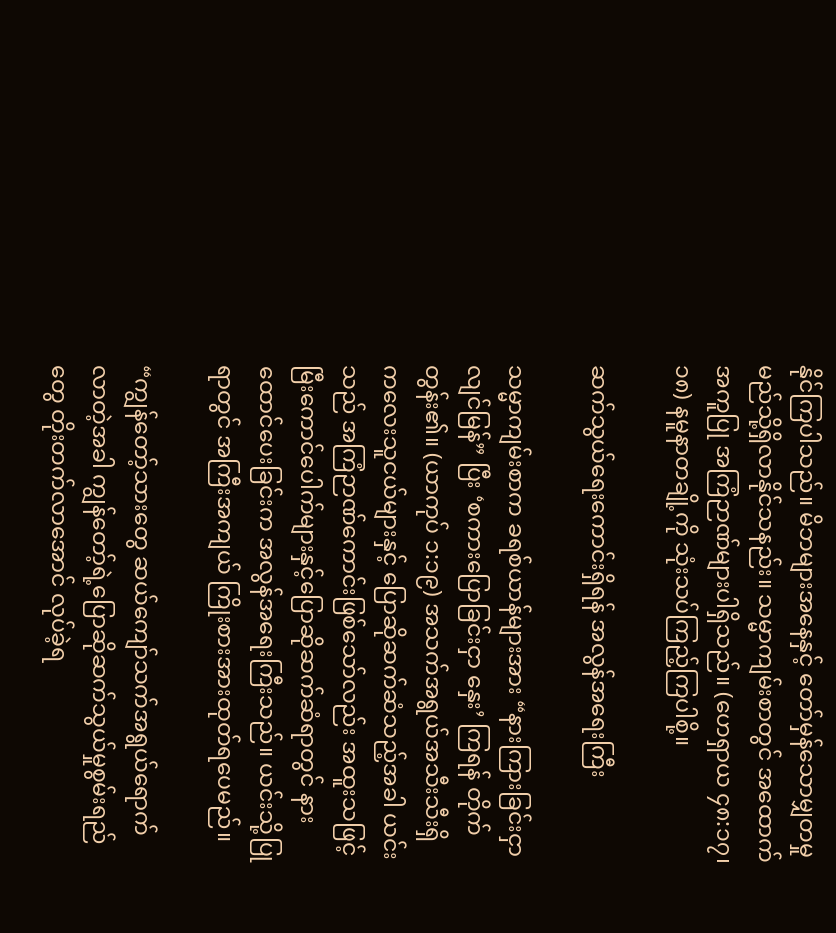နိုင်ကြပါသည်။ မိဘများအနေနှင့် တော်မှန်သောမျှတမှု မည်သို့ရှိလာနိုင်သနည်း။ သမ္မာကျမ်းစာတွင် အထောက်အကူပြု အကြံဉာဏ်များပါရှိသည်။ (ဟေရှာယ ၄၈:၁၇၊ ၁၈) နမူနာတချို့ကို သုံးသပ်ကြည့်ကြပါစို့။

ဆက်သွယ်ရေးကောင်းရှိရန် အလွန်အရေးကြီး

သမ္မာကျမ်းစာက ခရစ်ယာန်များအား “နားကြားခြင်းငှာ လျင်မြန်” ပြီး ‘စကားပြောခြင်းငှာ နှေး’ ကြရန် တိုက်တွန်း၏။ (ယာကုပ် ၁:၁၉) အသက်အရွယ်အသီးသီးရှိ ကလေးသူငယ်များနှင့် ပြောဆိုဆက်ဆံသည့်အခါ ယင်းသည် အကြံဉာဏ်ကောင်းဖြစ်သော်လည်း အထူးသဖြင့် မြီးကောင်ပေါက်များနှင့်ပြောဆိုဆက်ဆံရာတွင် နားထောင်ပေးခြင်းက အလွန်အရေးကြီးသည်။ ယင်းသို့ပြုရာတွင် အကြီးအကျယ် ကြိုးစားအားထုတ်ရပေမည်။

“ကျွန်တော့်သားတွေ ဆယ်ကျော်သက်အရွယ်ရောက်လာတဲ့အခါ ကျွန်တော့်ရဲ့ပြောဆိုဆက်သွယ်မှုစွမ်းရည်တွေ တိုးတက်လာအောင် လုပ်ခဲ့ရ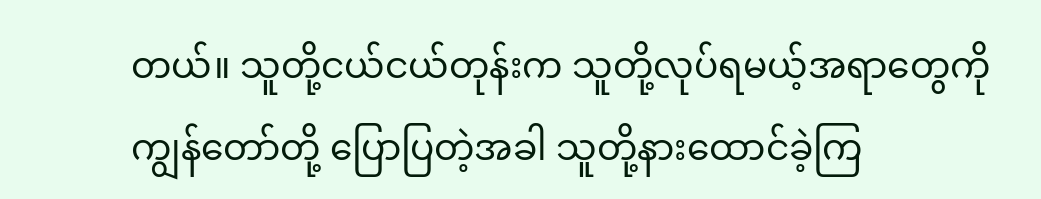တယ်။ သူတို့ငယ်ငယ်တုန်းက သူတို့လုပ်ရမယ့်အရာတွေကို ကျွန်တော်တို့ ပြောပြတဲ့အခါ သူတို့နားထောင်ခဲ့ကြ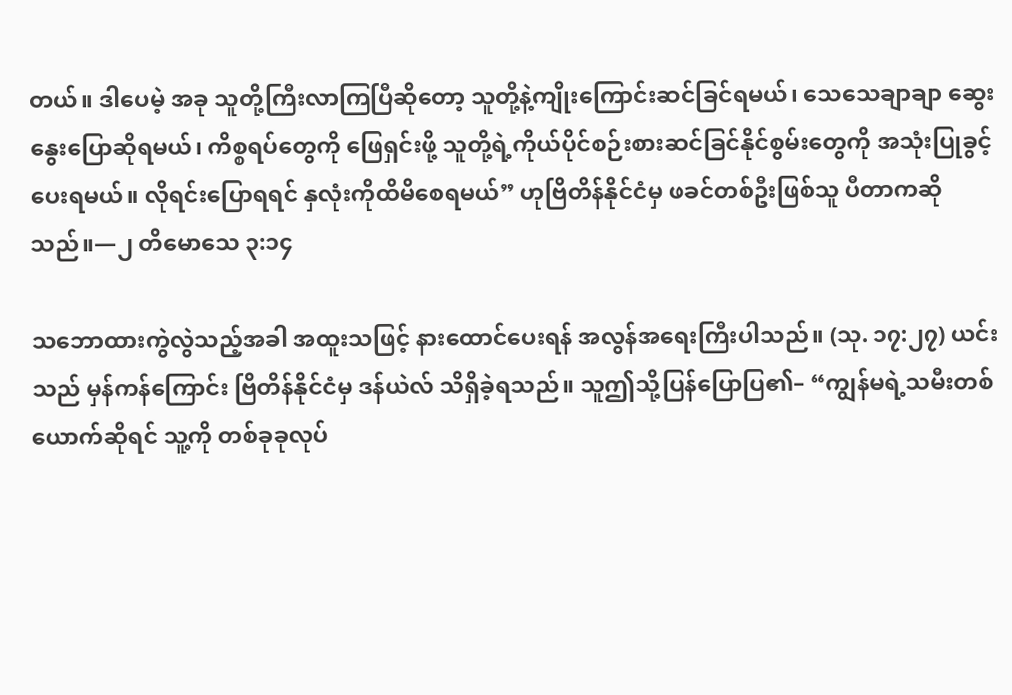တယ်။ ဒါပေမဲ့ အခု သူတို့ကြီးလာကြပြီဆိုတော့ သူတို့နဲ့ကျိုးကြောင်းဆင်ခြင်ရမယ်၊ သေသေချာချာ ဆွေးနွေးပြောဆိုရမယ်၊ ကိစ္စရပ်တွေကို ဖြေရှင်းဖို့ သူတို့ရဲ့ကိုယ်ပိုင်စဉ်းစားဆင်ခြင်နိုင်စွမ်းတွေကို အသုံးပြုခွင့်ပေးရမယ်။ လိုရင်းပြောရရင် နှလုံးကိုထိမိစေရမယ်” ဟုဗြိတိန်နိုင်ငံမှ ဖခင်တစ်ဦးဖြစ်သူ ပီတာကဆိုသည်။—၂ တိမောသေ ၃:၁၄

သဘောထားကွဲလွဲသည့်အခါ အထူးသဖြင့် နားထောင်ပေးရန် အလွန်အရေးကြီးပါသည်။ (သု. ၁၇:၂၇) ယင်းသည် မှန်ကန်ကြောင်း ဗြိတိန်နိုင်ငံမှ ဒန်ယဲလ် သိရှိခဲ့ရသည်။ သူဤသို့ပြန်ပြောပြ၏– “ကျွန်မရဲ့သမီးတစ်ယောက်ဆိုရင် သူ့ကို တစ်ခုခုလုပ်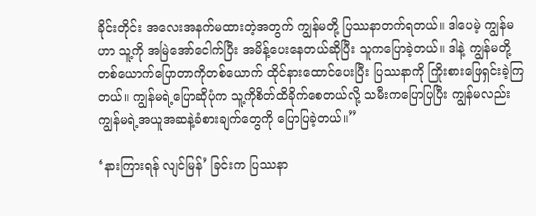ခိုင်းတိုင်း အလေးအနက်မထားတဲ့အတွက် ကျွန်မတို့ ပြဿနာတက်ရတယ်။ ဒါပေမဲ့ ကျွန်မဟာ သူ့ကို အမြဲအော်ငေါက်ပြီး အမိန့်ပေးနေတယ်ဆိုပြီး သူကပြောခဲ့တယ်။ ဒါနဲ့ ကျွန်မတို့ တစ်ယောက်ပြောတာကိုတစ်ယောက် ထိုင်နားထောင်ပေးပြီး ပြဿနာကို ကြိုးစားဖြေရှင်းခဲ့ကြတယ်။ ကျွန်မရဲ့ပြောဆိုပုံက သူ့ကိုစိတ်ထိခိုက်စေတယ်လို့ သမီးကပြောပြပြီး ကျွန်မလည်း ကျွန်မရဲ့အယူအဆနဲ့ခံစားချက်တွေကို ပြောပြခဲ့တယ်။”

‘နားကြားရန် လျင်မြန်’ ခြင်းက ပြဿနာ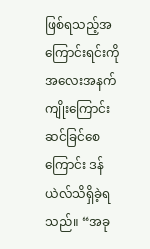ဖြစ်ရသည့်အကြောင်းရင်းကို အလေးအနက် ကျိုးကြောင်းဆင်ခြင်စေကြောင်း ဒန်ယဲလ်သိရှိခဲ့ရသည်။ “အခု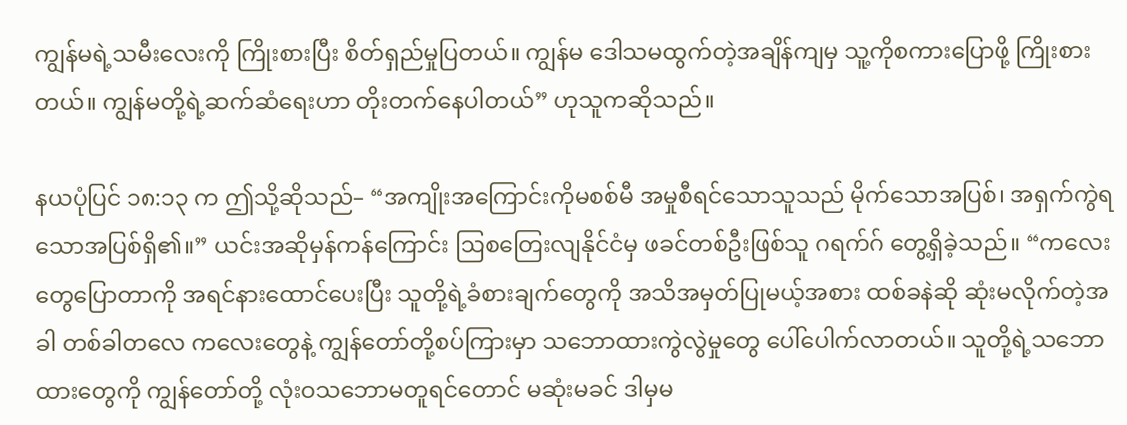ကျွန်မရဲ့သမီးလေးကို ကြိုးစားပြီး စိတ်ရှည်မှုပြတယ်။ ကျွန်မ ဒေါသမထွက်တဲ့အချိန်ကျမှ သူ့ကိုစကားပြောဖို့ ကြိုးစားတယ်။ ကျွန်မတို့ရဲ့ဆက်ဆံရေးဟာ တိုးတက်နေပါတယ်” ဟုသူကဆိုသည်။

နယပုံပြင် ၁၈:၁၃ က ဤသို့ဆိုသည်– “အကျိုးအကြောင်းကိုမစစ်မီ အမှုစီရင်သောသူသည် မိုက်သောအပြစ်၊ အရှက်ကွဲရသောအပြစ်ရှိ၏။” ယင်းအဆိုမှန်ကန်ကြောင်း ဩစတြေးလျနိုင်ငံမှ ဖခင်တစ်ဦးဖြစ်သူ ဂရက်ဂ် တွေ့ရှိခဲ့သည်။ “ကလေးတွေပြောတာကို အရင်နားထောင်ပေးပြီး သူတို့ရဲ့ခံစားချက်တွေကို အသိအမှတ်ပြုမယ့်အစား ထစ်ခနဲဆို ဆုံးမလိုက်တဲ့အခါ တစ်ခါတလေ ကလေးတွေနဲ့ ကျွန်တော်တို့စပ်ကြားမှာ သဘောထားကွဲလွဲမှုတွေ ပေါ်ပေါက်လာတယ်။ သူတို့ရဲ့သဘောထားတွေကို ကျွန်တော်တို့ လုံးဝသဘောမတူရင်တောင် မဆုံးမခင် ဒါမှမ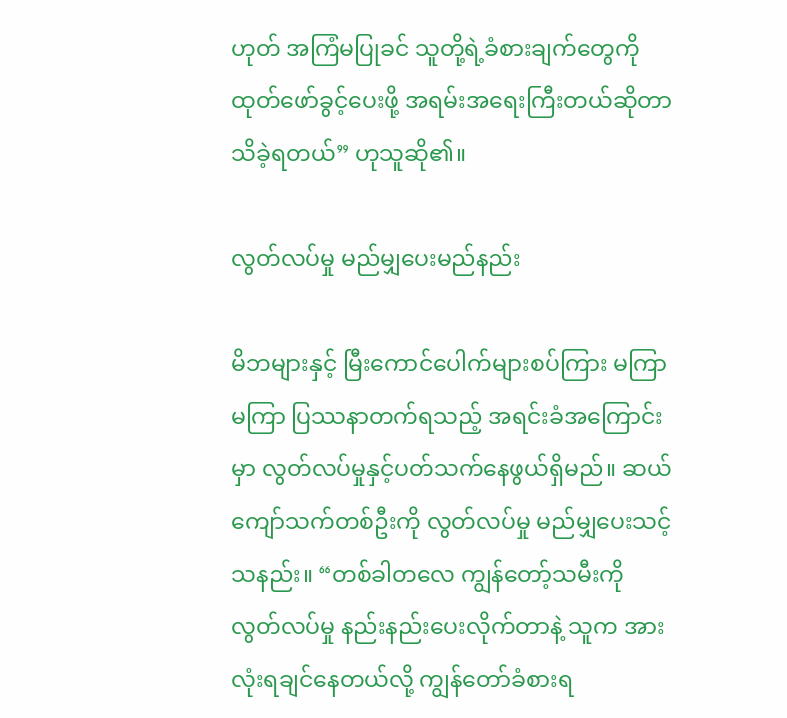ဟုတ် အကြံမပြုခင် သူတို့ရဲ့ခံစားချက်တွေကို ထုတ်ဖော်ခွင့်ပေးဖို့ အရမ်းအရေးကြီးတယ်ဆိုတာ သိခဲ့ရတယ်” ဟုသူဆို၏။

လွတ်လပ်မှု မည်မျှပေးမည်နည်း

မိဘများနှင့် မြီးကောင်ပေါက်များစပ်ကြား မကြာမကြာ ပြဿနာတက်ရသည့် အရင်းခံအကြောင်းမှာ လွတ်လပ်မှုနှင့်ပတ်သက်နေဖွယ်ရှိမည်။ ဆယ်ကျော်သက်တစ်ဦးကို လွတ်လပ်မှု မည်မျှပေးသင့်သနည်း။ “တစ်ခါတလေ ကျွန်တော့်သမီးကို လွတ်လပ်မှု နည်းနည်းပေးလိုက်တာနဲ့ သူက အားလုံးရချင်နေတယ်လို့ ကျွန်တော်ခံစားရ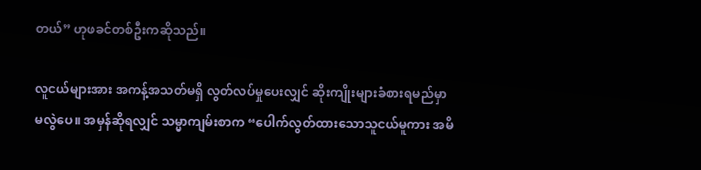တယ်” ဟုဖခင်တစ်ဦးကဆိုသည်။

လူငယ်များအား အကန့်အသတ်မရှိ လွတ်လပ်မှုပေးလျှင် ဆိုးကျိုးများခံစားရမည်မှာ မလွဲပေ။ အမှန်ဆိုရလျှင် သမ္မာကျမ်းစာက “ပေါက်လွတ်ထားသောသူငယ်မူကား အမိ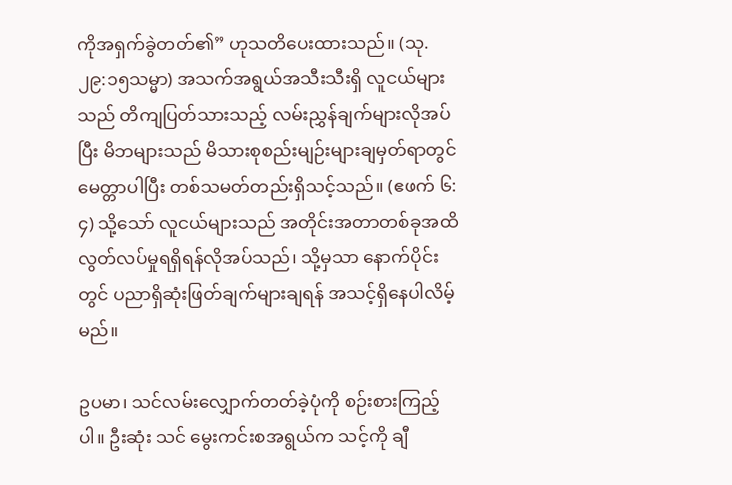ကိုအရှက်ခွဲတတ်၏” ဟုသတိပေးထားသည်။ (သု. ၂၉:၁၅သမ္မာ) အသက်အရွယ်အသီးသီးရှိ လူငယ်များသည် တိကျပြတ်သားသည့် လမ်းညွှန်ချက်များလိုအပ်ပြီး မိဘများသည် မိသားစုစည်းမျဉ်းများချမှတ်ရာတွင် မေတ္တာပါပြီး တစ်သမတ်တည်းရှိသင့်သည်။ (ဧဖက် ၆:၄) သို့သော် လူငယ်များသည် အတိုင်းအတာတစ်ခုအထိ လွတ်လပ်မှုရရှိရန်လိုအပ်သည်၊ သို့မှသာ နောက်ပိုင်းတွင် ပညာရှိဆုံးဖြတ်ချက်များချရန် အသင့်ရှိနေပါလိမ့်မည်။

ဥပမာ၊ သင်လမ်းလျှောက်တတ်ခဲ့ပုံကို စဉ်းစားကြည့်ပါ။ ဦးဆုံး သင် မွေးကင်းစအရွယ်က သင့်ကို ချီ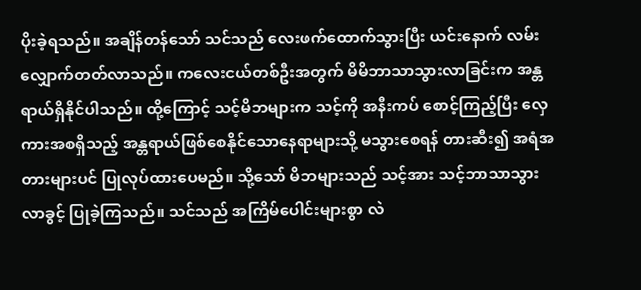ပိုးခဲ့ရသည်။ အချိန်တန်သော် သင်သည် လေးဖက်ထောက်သွားပြီး ယင်းနောက် လမ်းလျှောက်တတ်လာသည်။ ကလေးငယ်တစ်ဦးအတွက် မိမိဘာသာသွားလာခြင်းက အန္တရာယ်ရှိနိုင်ပါသည်။ ထို့ကြောင့် သင့်မိဘများက သင့်ကို အနီးကပ် စောင့်ကြည့်ပြီး လှေကားအစရှိသည့် အန္တရာယ်ဖြစ်စေနိုင်သောနေရာများသို့ မသွားစေရန် တားဆီး၍ အရံအတားများပင် ပြုလုပ်ထားပေမည်။ သို့သော် မိဘများသည် သင့်အား သင့်ဘာသာသွားလာခွင့် ပြုခဲ့ကြသည်။ သင်သည် အကြိမ်ပေါင်းများစွာ လဲ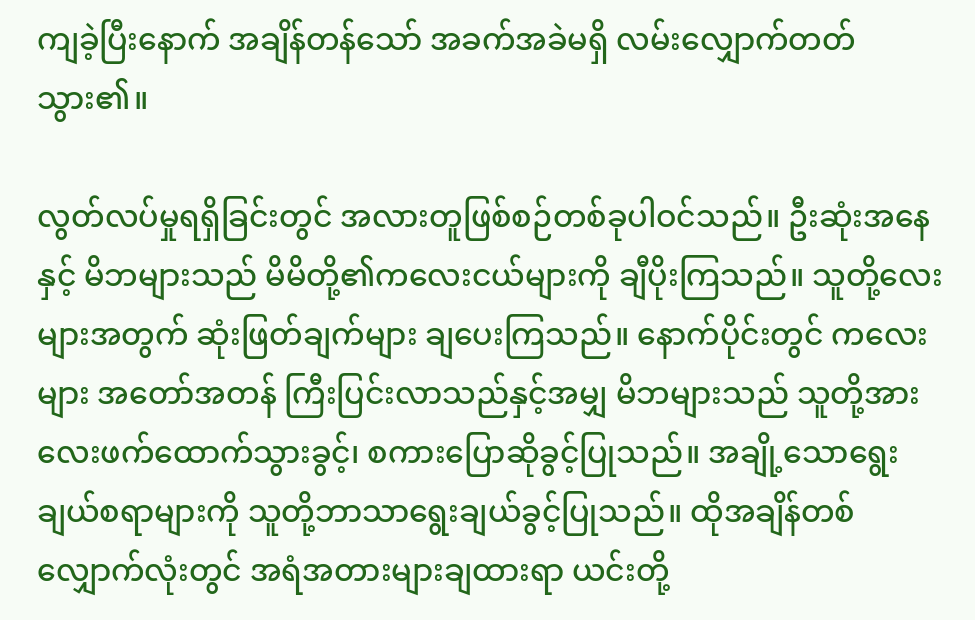ကျခဲ့ပြီးနောက် အချိန်တန်သော် အခက်အခဲမရှိ လမ်းလျှောက်တတ်သွား၏။

လွတ်လပ်မှုရရှိခြင်းတွင် အလားတူဖြစ်စဉ်တစ်ခုပါဝင်သည်။ ဦးဆုံးအနေနှင့် မိဘများသည် မိမိတို့၏ကလေးငယ်များကို ချီပိုးကြသည်။ သူတို့လေးများအတွက် ဆုံးဖြတ်ချက်များ ချပေးကြသည်။ နောက်ပိုင်းတွင် ကလေးများ အတော်အတန် ကြီးပြင်းလာသည်နှင့်အမျှ မိဘများသည် သူတို့အား လေးဖက်ထောက်သွားခွင့်၊ စကားပြောဆိုခွင့်ပြုသည်။ အချို့သောရွေးချယ်စရာများကို သူတို့ဘာသာရွေးချယ်ခွင့်ပြုသည်။ ထိုအချိန်တစ်လျှောက်လုံးတွင် အရံအတားများချထားရာ ယင်းတို့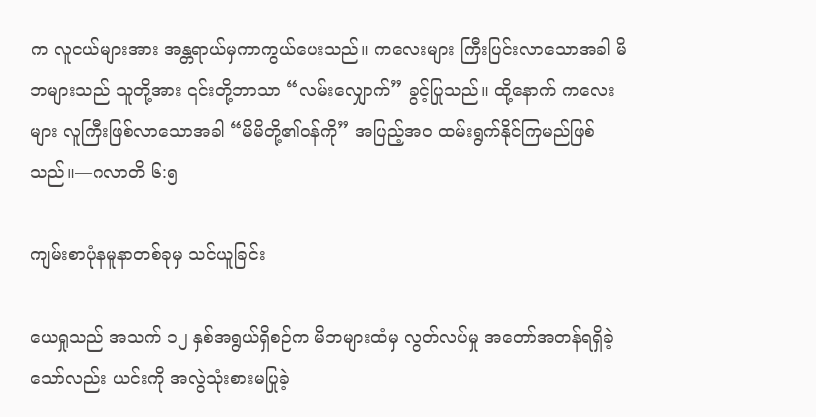က လူငယ်များအား အန္တရာယ်မှကာကွယ်ပေးသည်။ ကလေးများ ကြီးပြင်းလာသောအခါ မိဘများသည် သူတို့အား ၎င်းတို့ဘာသာ “လမ်းလျှောက်” ခွင့်ပြုသည်။ ထို့နောက် ကလေးများ လူကြီးဖြစ်လာသောအခါ “မိမိတို့၏ဝန်ကို” အပြည့်အဝ ထမ်းရွက်နိုင်ကြမည်ဖြစ်သည်။—ဂလာတိ ၆:၅

ကျမ်းစာပုံနမူနာတစ်ခုမှ သင်ယူခြင်း

ယေရှုသည် အသက် ၁၂ နှစ်အရွယ်ရှိစဉ်က မိဘများထံမှ လွတ်လပ်မှု အတော်အတန်ရရှိခဲ့သော်လည်း ယင်းကို အလွဲသုံးစားမပြုခဲ့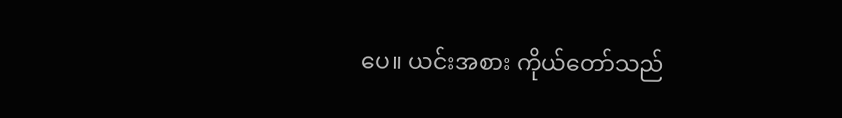ပေ။ ယင်းအစား ကိုယ်တော်သည်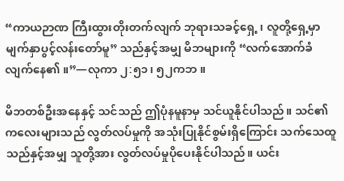“ကာယဉာဏ ကြီးထွားတိုးတက်လျက် ဘုရားသခင့်ရှေ့၊ လူတို့ရှေ့မှာ မျက်နှာပွင့်လန်းတော်မူ” သည်နှင့်အမျှ မိဘများကို “လက်အောက်ခံလျက်နေ၏။”—လုကာ ၂:၅၁၊ ၅၂ကဘ။

မိဘတစ်ဦးအနေနှင့် သင်သည် ဤပုံနမူနာမှ သင်ယူနိုင်ပါသည်။ သင်၏ကလေးများသည် လွတ်လပ်မှုကို အသုံးပြုနိုင်စွမ်းရှိကြောင်း သက်သေထူသည်နှင့်အမျှ သူတို့အား လွတ်လပ်မှုပိုပေးနိုင်ပါသည်။ ယင်း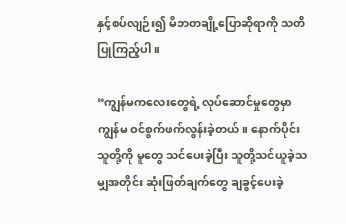နှင့်စပ်လျဉ်း၍ မိဘတချို့ပြောဆိုရာကို သတိပြုကြည့်ပါ။

“ကျွန်မကလေးတွေရဲ့ လုပ်ဆောင်မှုတွေမှာ ကျွန်မ ဝင်စွက်ဖက်လွန်းခဲ့တယ်။ နောက်ပိုင်း သူတို့ကို မူတွေ သင်ပေးခဲ့ပြီး သူတို့သင်ယူခဲ့သမျှအတိုင်း ဆုံးဖြတ်ချက်တွေ ချခွင့်ပေးခဲ့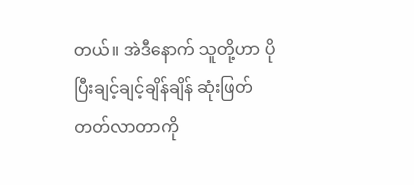တယ်။ အဲဒီနောက် သူတို့ဟာ ပိုပြီးချင့်ချင့်ချိန်ချိန် ဆုံးဖြတ်တတ်လာတာကို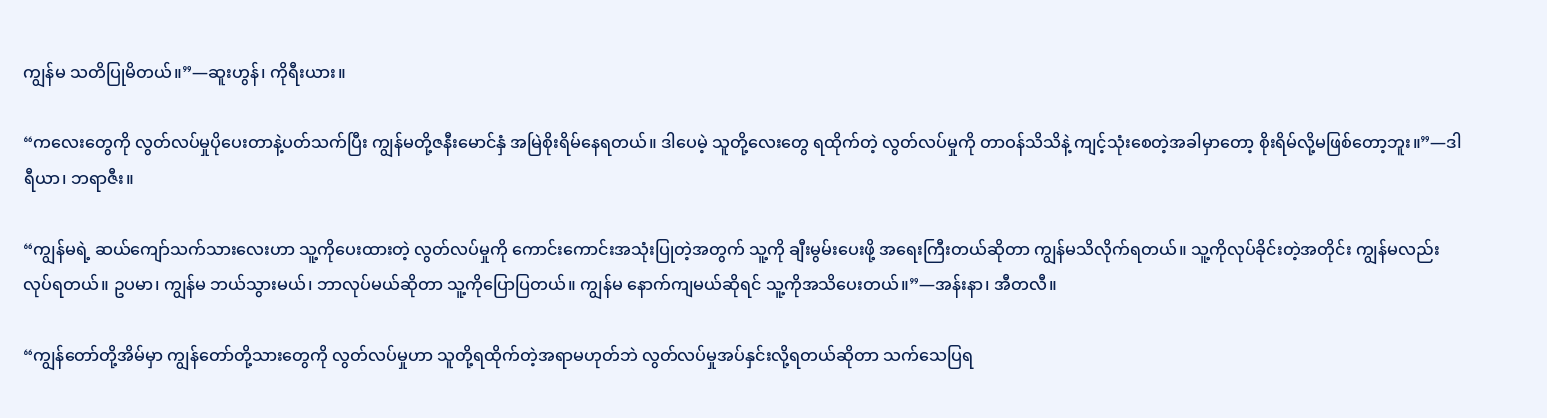ကျွန်မ သတိပြုမိတယ်။”—ဆူးဟွန်၊ ကိုရီးယား။

“ကလေးတွေကို လွတ်လပ်မှုပိုပေးတာနဲ့ပတ်သက်ပြီး ကျွန်မတို့ဇနီးမောင်နှံ အမြဲစိုးရိမ်နေရတယ်။ ဒါပေမဲ့ သူတို့လေးတွေ ရထိုက်တဲ့ လွတ်လပ်မှုကို တာဝန်သိသိနဲ့ ကျင့်သုံးစေတဲ့အခါမှာတော့ စိုးရိမ်လို့မဖြစ်တော့ဘူး။”—ဒါရီယာ၊ ဘရာဇီး။

“ကျွန်မရဲ့ ဆယ်ကျော်သက်သားလေးဟာ သူ့ကိုပေးထားတဲ့ လွတ်လပ်မှုကို ကောင်းကောင်းအသုံးပြုတဲ့အတွက် သူ့ကို ချီးမွမ်းပေးဖို့ အရေးကြီးတယ်ဆိုတာ ကျွန်မသိလိုက်ရတယ်။ သူ့ကိုလုပ်ခိုင်းတဲ့အတိုင်း ကျွန်မလည်း လုပ်ရတယ်။ ဥပမာ၊ ကျွန်မ ဘယ်သွားမယ်၊ ဘာလုပ်မယ်ဆိုတာ သူ့ကိုပြောပြတယ်။ ကျွန်မ နောက်ကျမယ်ဆိုရင် သူ့ကိုအသိပေးတယ်။”—အန်းနာ၊ အီတလီ။

“ကျွန်တော်တို့အိမ်မှာ ကျွန်တော်တို့သားတွေကို လွတ်လပ်မှုဟာ သူတို့ရထိုက်တဲ့အရာမဟုတ်ဘဲ လွတ်လပ်မှုအပ်နှင်းလို့ရတယ်ဆိုတာ သက်သေပြရ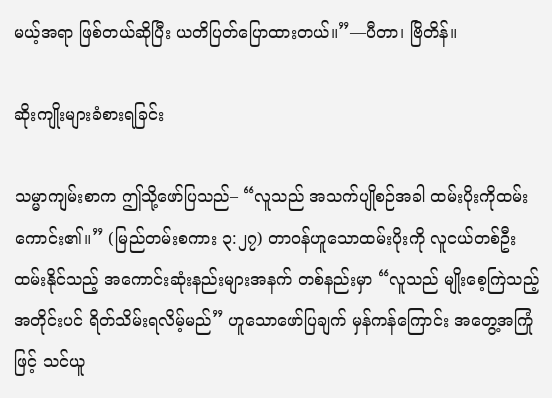မယ့်အရာ ဖြစ်တယ်ဆိုပြီး ယတိပြတ်ပြောထားတယ်။”—ပီတာ၊ ဗြိတိန်။

ဆိုးကျိုးများခံစားရခြင်း

သမ္မာကျမ်းစာက ဤသို့ဖော်ပြသည်– “လူသည် အသက်ပျိုစဉ်အခါ ထမ်းပိုးကိုထမ်းကောင်း၏။” (မြည်တမ်းစကား ၃:၂၇) တာဝန်ဟူသောထမ်းပိုးကို လူငယ်တစ်ဦး ထမ်းနိုင်သည့် အကောင်းဆုံးနည်းများအနက် တစ်နည်းမှာ “လူသည် မျိုးစေ့ကြဲသည့်အတိုင်းပင် ရိတ်သိမ်းရလိမ့်မည်” ဟူသောဖော်ပြချက် မှန်ကန်ကြောင်း အတွေ့အကြုံဖြင့် သင်ယူ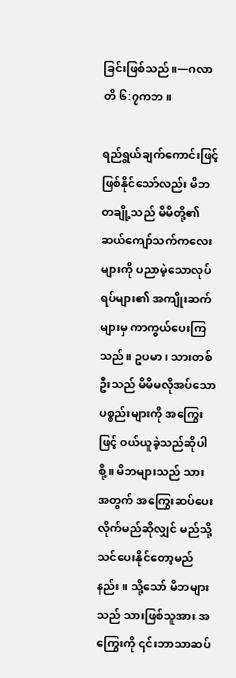ခြင်းဖြစ်သည်။—ဂလာတိ ၆:၇ကဘ။

ရည်ရွယ်ချက်ကောင်းဖြင့်ဖြစ်နိုင်သော်လည်း မိဘတချို့သည် မိမိတို့၏ဆယ်ကျော်သက်ကလေးများကို ပညာမဲ့သောလုပ်ရပ်များ၏ အကျိုးဆက်များမှ ကာကွယ်ပေးကြသည်။ ဥပမာ၊ သားတစ်ဦးသည် မိမိမလိုအပ်သောပစ္စည်းများကို အကြွေးဖြင့် ဝယ်ယူခဲ့သည်ဆိုပါစို့။ မိဘများသည် သားအတွက် အကြွေးဆပ်ပေးလိုက်မည်ဆိုလျှင် မည်သို့သင်ပေးနိုင်တော့မည်နည်း။ သို့သော် မိဘများသည် သားဖြစ်သူအား အကြွေးကို ၎င်းဘာသာဆပ်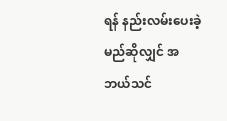ရန် နည်းလမ်းပေးခဲ့မည်ဆိုလျှင် အဘယ်သင်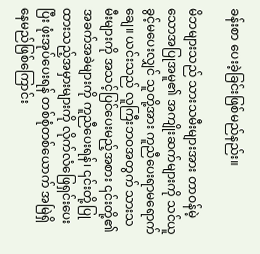ခန်းစာ ပေးခဲ့ခြင်းဖြစ်မည်နည်း။

မိဘများသည် သားသမီးများအား တာဝန်မဲ့သောအပြုအမူ၏ အကျိုးဆက်များကို သင်ယူခွင့်မပေးလျှင် သူတို့အား ကူညီပေးရာမရောက်ချေ။ ယင်းသည် လူကြီးဘဝအတွက် သားသမီးများကို အသင့်ပြင်ပေးမည့်အစား ၎င်းတို့၏ အခက်အခဲများကို ကူညီပေးရန်၊ ၎င်းတို့ပြုထားသည့်အမှားများကို လိုက်လံဖြေရှင်းပေးပြီး ဖုံးအုပ်ပေးရန် တစ်စုံတစ်ယောက် အမြဲရှိနေမည်ဖြစ်ကြောင်း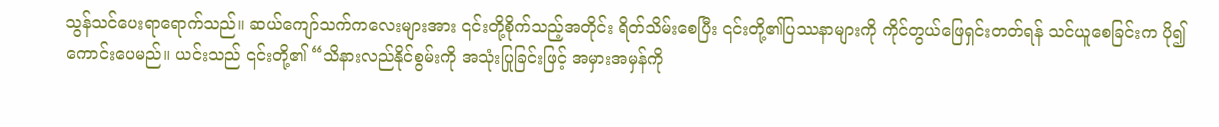သွန်သင်ပေးရာရောက်သည်။ ဆယ်ကျော်သက်ကလေးများအား ၎င်းတို့စိုက်သည့်အတိုင်း ရိတ်သိမ်းစေပြီး ၎င်းတို့၏ပြဿနာများကို ကိုင်တွယ်ဖြေရှင်းတတ်ရန် သင်ယူစေခြင်းက ပို၍ကောင်းပေမည်။ ယင်းသည် ၎င်းတို့၏ “သိနားလည်နိုင်စွမ်းကို အသုံးပြုခြင်းဖြင့် အမှားအမှန်ကို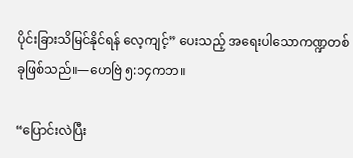ပိုင်းခြားသိမြင်နိုင်ရန် လေ့ကျင့်” ပေးသည့် အရေးပါသောကဏ္ဍတစ်ခုဖြစ်သည်။—ဟေဗြဲ ၅:၁၄ကဘ။

“ပြောင်းလဲပြီး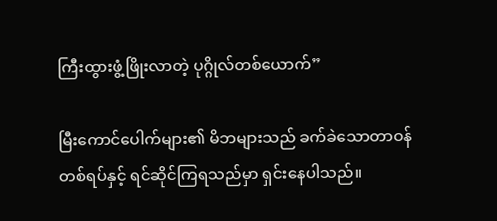ကြီးထွားဖွံ့ဖြိုးလာတဲ့ ပုဂ္ဂိုလ်တစ်ယောက်”

မြီးကောင်ပေါက်များ၏ မိဘများသည် ခက်ခဲသောတာဝန်တစ်ရပ်နှင့် ရင်ဆိုင်ကြရသည်မှာ ရှင်းနေပါသည်။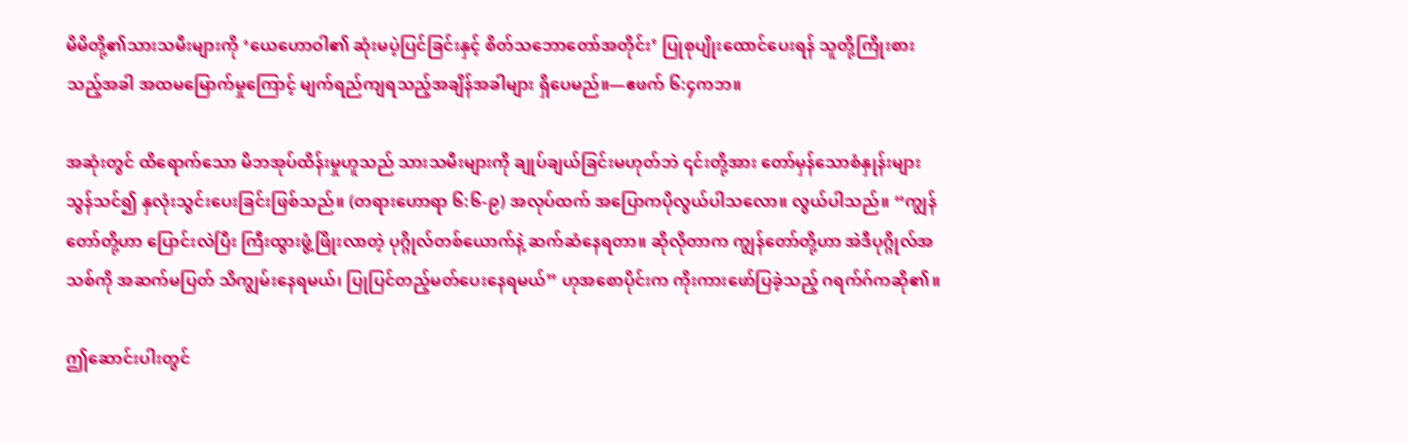မိမိတို့၏သားသမီးများကို ‘ယေဟောဝါ၏ ဆုံးမပဲ့ပြင်ခြင်းနှင့် စိတ်သဘောတော်အတိုင်း’ ပြုစုပျိုးထောင်ပေးရန် သူတို့ကြိုးစားသည့်အခါ အထမမြောက်မှုကြောင့် မျက်ရည်ကျရသည့်အချိန်အခါများ ရှိပေမည်။—ဧဖက် ၆:၄ကဘ။

အဆုံးတွင် ထိရောက်သော မိဘအုပ်ထိန်းမှုဟူသည် သားသမီးများကို ချုပ်ချယ်ခြင်းမဟုတ်ဘဲ ၎င်းတို့အား တော်မှန်သောစံနှုန်းများ သွန်သင်၍ နှလုံးသွင်းပေးခြင်းဖြစ်သည်။ (တရားဟောရာ ၆:၆-၉) အလုပ်ထက် အပြောကပိုလွယ်ပါသလော။ လွယ်ပါသည်။ “ကျွန်တော်တို့ဟာ ပြောင်းလဲပြီး ကြီးထွားဖွံ့ဖြိုးလာတဲ့ ပုဂ္ဂိုလ်တစ်ယောက်နဲ့ ဆက်ဆံနေရတာ။ ဆိုလိုတာက ကျွန်တော်တို့ဟာ အဲဒီပုဂ္ဂိုလ်အသစ်ကို အဆက်မပြတ် သိကျွမ်းနေရမယ်၊ ပြုပြင်တည့်မတ်ပေးနေရမယ်” ဟုအစောပိုင်းက ကိုးကားဖော်ပြခဲ့သည့် ဂရက်ဂ်ကဆို၏။

ဤဆောင်းပါးတွင်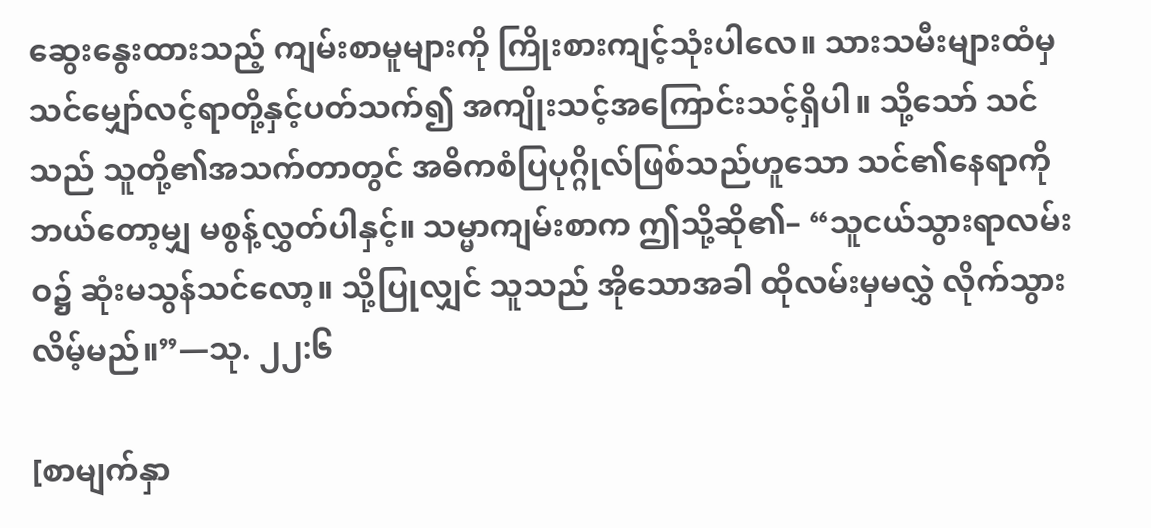ဆွေးနွေးထားသည့် ကျမ်းစာမူများကို ကြိုးစားကျင့်သုံးပါလေ။ သားသမီးများထံမှ သင်မျှော်လင့်ရာတို့နှင့်ပတ်သက်၍ အကျိုးသင့်အကြောင်းသင့်ရှိပါ။ သို့သော် သင်သည် သူတို့၏အသက်တာတွင် အဓိကစံပြပုဂ္ဂိုလ်ဖြစ်သည်ဟူသော သင်၏နေရာကို ဘယ်တော့မျှ မစွန့်လွှတ်ပါနှင့်။ သမ္မာကျမ်းစာက ဤသို့ဆို၏– “သူငယ်သွားရာလမ်းဝ၌ ဆုံးမသွန်သင်လော့။ သို့ပြုလျှင် သူသည် အိုသောအခါ ထိုလမ်းမှမလွှဲ လိုက်သွားလိမ့်မည်။”—သု. ၂၂:၆

[စာမျက်နှာ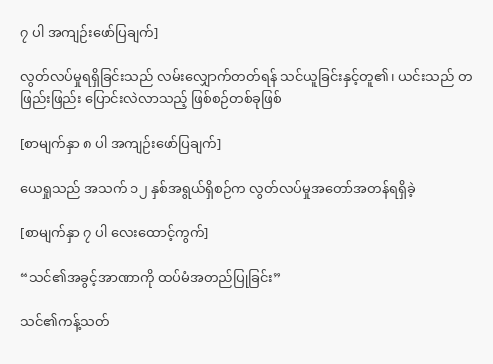၇ ပါ အကျဉ်းဖော်ပြချက်]

လွတ်လပ်မှုရရှိခြင်းသည် လမ်းလျှောက်တတ်ရန် သင်ယူခြင်းနှင့်တူ၏၊ ယင်းသည် တဖြည်းဖြည်း ပြောင်းလဲလာသည့် ဖြစ်စဉ်တစ်ခုဖြစ်

[စာမျက်နှာ ၈ ပါ အကျဉ်းဖော်ပြချက်]

ယေရှုသည် အသက် ၁၂ နှစ်အရွယ်ရှိစဉ်က လွတ်လပ်မှုအတော်အတန်ရရှိခဲ့

[စာမျက်နှာ ၇ ပါ လေးထောင့်ကွက်]

“သင်၏အခွင့်အာဏာကို ထပ်မံအတည်ပြုခြင်း”

သင်၏ကန့်သတ်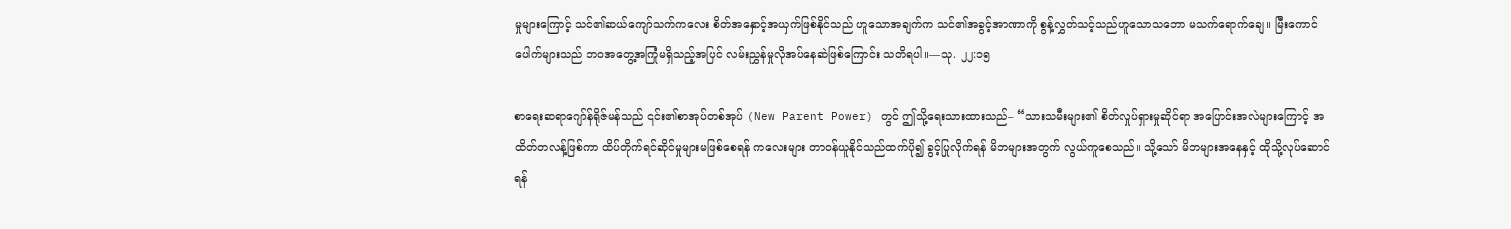မှုများကြောင့် သင်၏ဆယ်ကျော်သက်ကလေး စိတ်အနှောင့်အယှက်ဖြစ်နိုင်သည် ဟူသောအချက်က သင်၏အခွင့်အာဏာကို စွန့်လွှတ်သင့်သည်ဟူသောသဘော မသက်ရောက်ချေ။ မြီးကောင်ပေါက်များသည် ဘဝအတွေ့အကြုံမရှိသည့်အပြင် လမ်းညွှန်မှုလိုအပ်နေဆဲဖြစ်ကြောင်း သတိရပါ။—သု. ၂၂:၁၅

စာရေးဆရာဂျော်န်ရိုဇ်မန်သည် ၎င်း၏စာအုပ်တစ်အုပ် (New Parent Power) တွင် ဤသို့ရေးသားထားသည်– “သားသမီးများ၏ စိတ်လှုပ်ရှားမှုဆိုင်ရာ အပြောင်းအလဲများကြောင့် အထိတ်တလန့်ဖြစ်ကာ ထိပ်တိုက်ရင်ဆိုင်မှုများမဖြစ်စေရန် ကလေးများ တာဝန်ယူနိုင်သည်ထက်ပို၍ ခွင့်ပြုလိုက်ရန် မိဘများအတွက် လွယ်ကူစေသည်။ သို့သော် မိဘများအနေနှင့် ထိုသို့လုပ်ဆောင်ရန်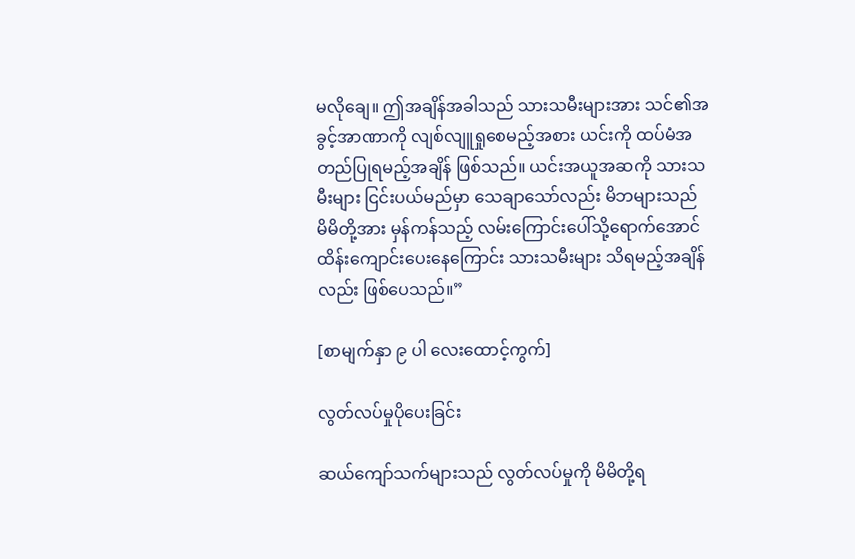မလိုချေ။ ဤအချိန်အခါသည် သားသမီးများအား သင်၏အခွင့်အာဏာကို လျစ်လျူရှုစေမည့်အစား ယင်းကို ထပ်မံအတည်ပြုရမည့်အချိန် ဖြစ်သည်။ ယင်းအယူအဆကို သားသမီးများ ငြင်းပယ်မည်မှာ သေချာသော်လည်း မိဘများသည် မိမိတို့အား မှန်ကန်သည့် လမ်းကြောင်းပေါ်သို့ရောက်အောင် ထိန်းကျောင်းပေးနေကြောင်း သားသမီးများ သိရမည့်အချိန်လည်း ဖြစ်ပေသည်။”

[စာမျက်နှာ ၉ ပါ လေးထောင့်ကွက်]

လွတ်လပ်မှုပိုပေးခြင်း

ဆယ်ကျော်သက်များသည် လွတ်လပ်မှုကို မိမိတို့ရ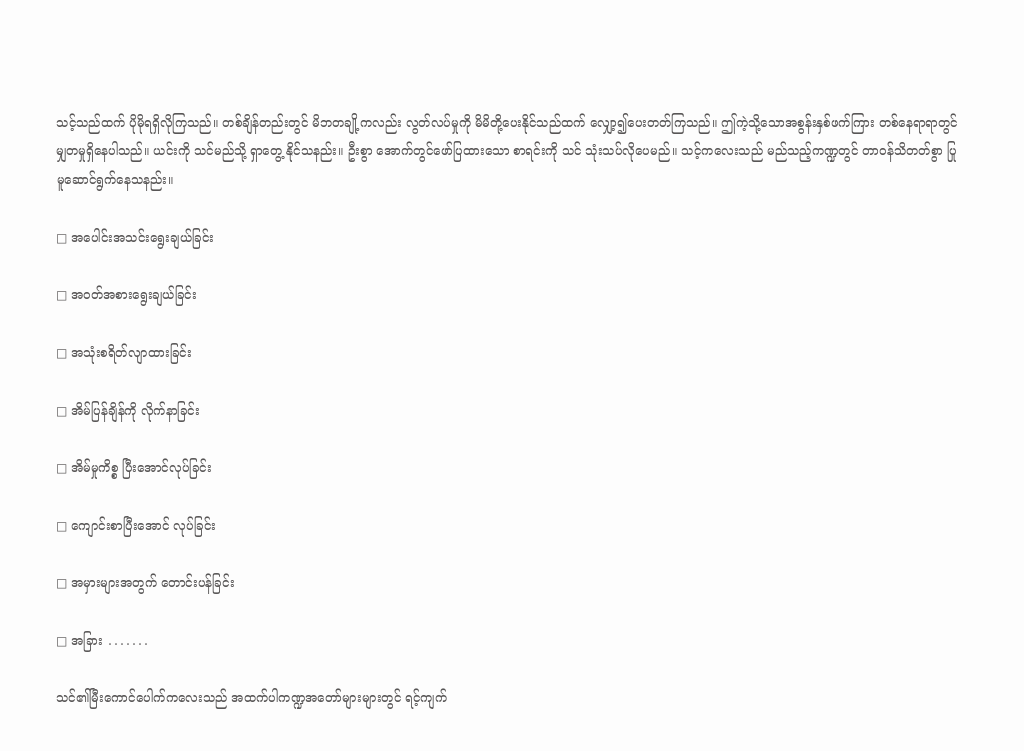သင့်သည်ထက် ပိုမိုရရှိလိုကြသည်။ တစ်ချိန်တည်းတွင် မိဘတချို့ကလည်း လွတ်လပ်မှုကို မိမိတို့ပေးနိုင်သည်ထက် လျှော့၍ပေးတတ်ကြသည်။ ဤကဲ့သို့သောအစွန်းနှစ်ဖက်ကြား တစ်နေရာရာတွင် မျှတမှုရှိနေပါသည်။ ယင်းကို သင်မည်သို့ ရှာတွေ့ နိုင်သနည်း။ ဦးစွာ အောက်တွင်ဖော်ပြထားသော စာရင်းကို သင် သုံးသပ်လိုပေမည်။ သင့်ကလေးသည် မည်သည့်ကဏ္ဍတွင် တာဝန်သိတတ်စွာ ပြုမူဆောင်ရွက်နေသနည်း။

□ အပေါင်းအသင်းရွေးချယ်ခြင်း

□ အဝတ်အစားရွေးချယ်ခြင်း

□ အသုံးစရိတ်လျာထားခြင်း

□ အိမ်ပြန်ချိန်ကို လိုက်နာခြင်း

□ အိမ်မှုကိစ္စ ပြီးအောင်လုပ်ခြင်း

□ ကျောင်းစာပြီးအောင် လုပ်ခြင်း

□ အမှားများအတွက် တောင်းပန်ခြင်း

□ အခြား ․․․․․․․

သင်၏မြီးကောင်ပေါက်ကလေးသည် အထက်ပါကဏ္ဍအတော်များများတွင် ရင့်ကျက်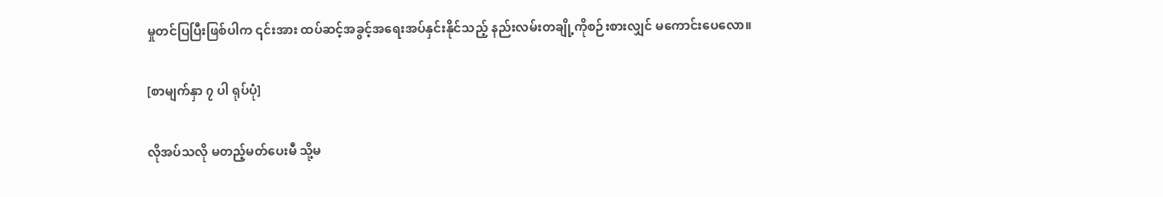မှုတင်ပြပြီးဖြစ်ပါက ၎င်းအား ထပ်ဆင့်အခွင့်အရေးအပ်နှင်းနိုင်သည့် နည်းလမ်းတချို့ကိုစဉ်းစားလျှင် မကောင်းပေလော။

[စာမျက်နှာ ၇ ပါ ရုပ်ပုံ]

လိုအပ်သလို မတည့်မတ်ပေးမီ သို့မ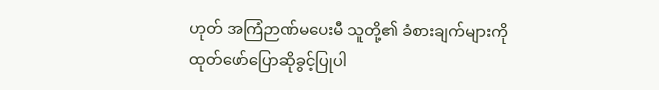ဟုတ် အကြံဉာဏ်မပေးမီ သူတို့၏ ခံစားချက်များကို ထုတ်ဖော်ပြောဆိုခွင့်ပြုပါ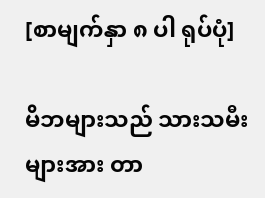[စာမျက်နှာ ၈ ပါ ရုပ်ပုံ]

မိဘများသည် သားသမီးများအား တာ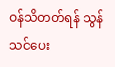ဝန်သိတတ်ရန် သွန်သင်ပေး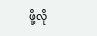ဖို့လို